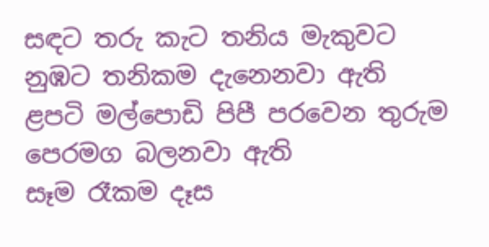සඳට තරු කැට තනිය මැකුවට
නුඹට තනිකම දැනෙනවා ඇති
ළපටි මල්පොඩි පිපී පරවෙන තුරුම
පෙරමග බලනවා ඇති
සෑම රෑකම දෑස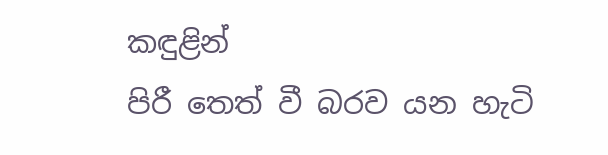කඳුළින්
පිරී තෙත් වී බරව යන හැටි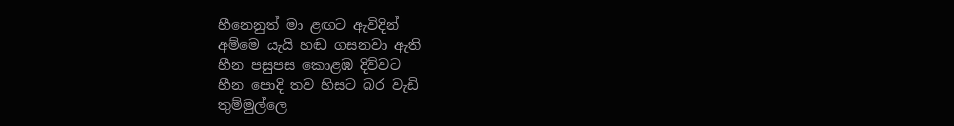හීනෙනුත් මා ළඟට ඇවිදින්
අම්මෙ යැයි හඬ ගසනවා ඇති
හීන පසුපස කොළඹ දිව්වට
හීන පොදි තව හිසට බර වැඩි
තුම්මුල්ලෙ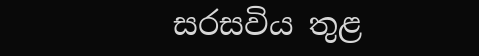සරසවිය තුළ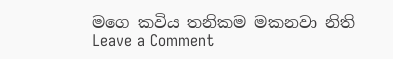මගෙ කවිය තනිකම මකනවා නිති
Leave a Comment